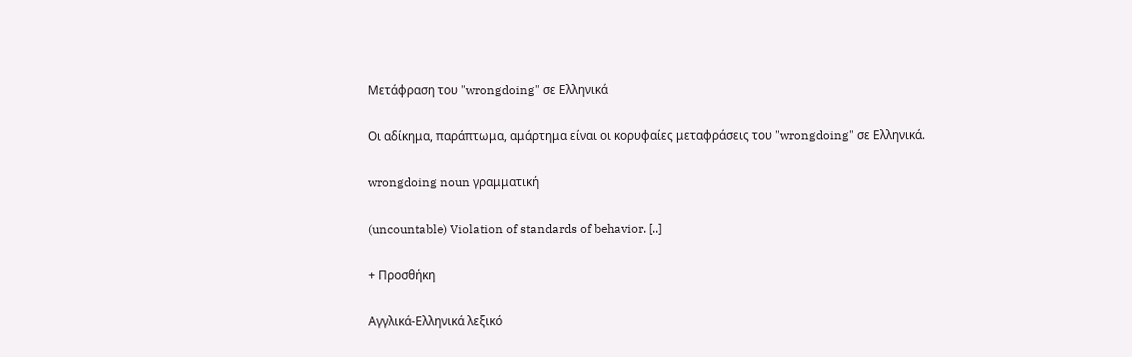Μετάφραση του "wrongdoing" σε Ελληνικά

Οι αδίκημα, παράπτωμα, αμάρτημα είναι οι κορυφαίες μεταφράσεις του "wrongdoing" σε Ελληνικά.

wrongdoing noun γραμματική

(uncountable) Violation of standards of behavior. [..]

+ Προσθήκη

Αγγλικά-Ελληνικά λεξικό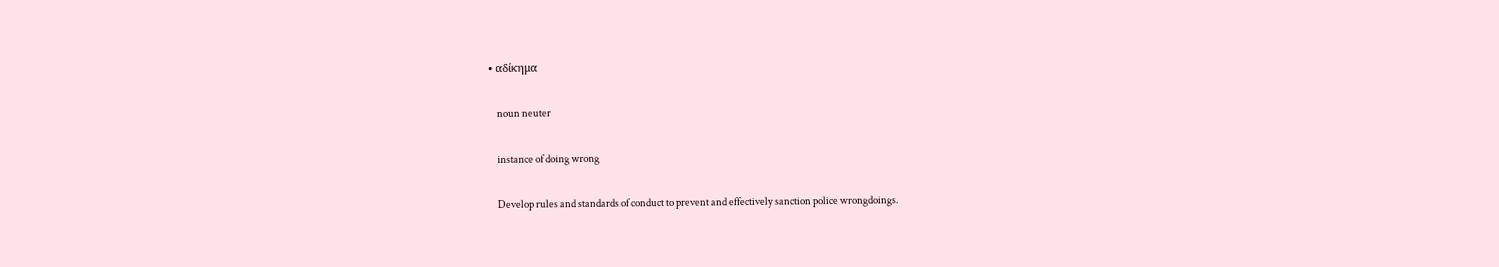• αδίκημα

    noun neuter

    instance of doing wrong

    Develop rules and standards of conduct to prevent and effectively sanction police wrongdoings.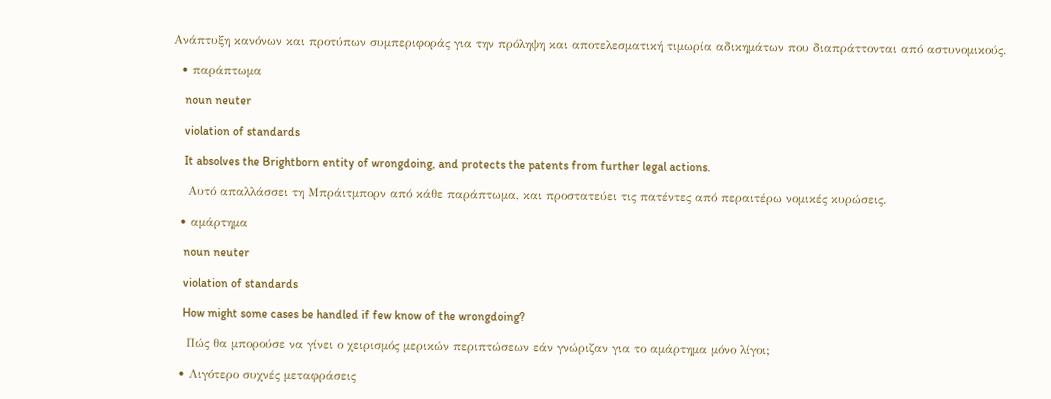Ανάπτυξη κανόνων και προτύπων συμπεριφοράς για την πρόληψη και αποτελεσματική τιμωρία αδικημάτων που διαπράττονται από αστυνομικούς.

  • παράπτωμα

    noun neuter

    violation of standards

    It absolves the Brightborn entity of wrongdoing, and protects the patents from further legal actions.

    Αυτό απαλλάσσει τη Μπράιτμπορν από κάθε παράπτωμα, και προστατεύει τις πατέντες από περαιτέρω νομικές κυρώσεις.

  • αμάρτημα

    noun neuter

    violation of standards

    How might some cases be handled if few know of the wrongdoing?

    Πώς θα μπορούσε να γίνει ο χειρισμός μερικών περιπτώσεων εάν γνώριζαν για το αμάρτημα μόνο λίγοι;

  • Λιγότερο συχνές μεταφράσεις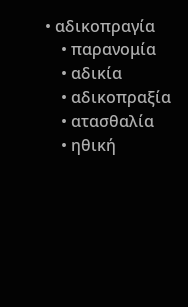• αδικοπραγία
    • παρανομία
    • αδικία
    • αδικοπραξία
    • ατασθαλία
    • ηθική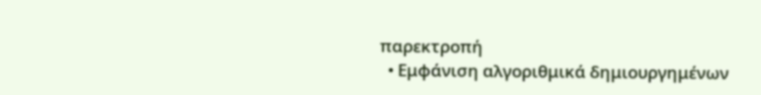παρεκτροπή
  • Εμφάνιση αλγοριθμικά δημιουργημένων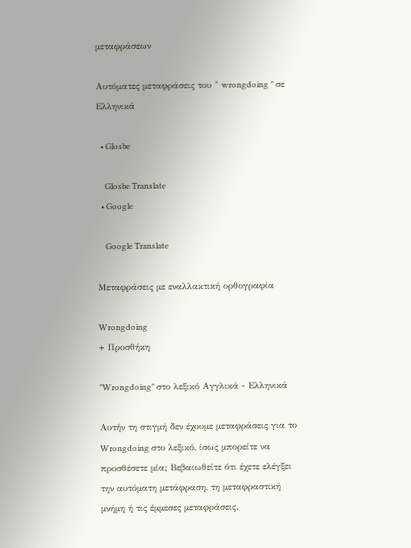μεταφράσεων

Αυτόματες μεταφράσεις του " wrongdoing " σε Ελληνικά

  • Glosbe

    Glosbe Translate
  • Google

    Google Translate

Μεταφράσεις με εναλλακτική ορθογραφία

Wrongdoing
+ Προσθήκη

"Wrongdoing" στο λεξικό Αγγλικά - Ελληνικά

Αυτήν τη στιγμή δεν έχουμε μεταφράσεις για το Wrongdoing στο λεξικό, ίσως μπορείτε να προσθέσετε μία; Βεβαιωθείτε ότι έχετε ελέγξει την αυτόματη μετάφραση, τη μεταφραστική μνήμη ή τις έμμεσες μεταφράσεις.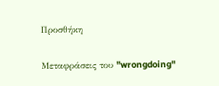Προσθήκη

Μεταφράσεις του "wrongdoing"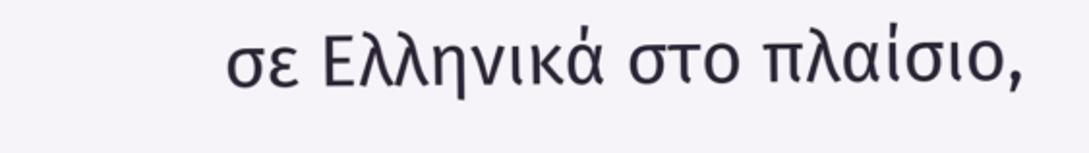σε Ελληνικά στο πλαίσιο,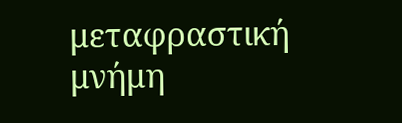μεταφραστική μνήμη